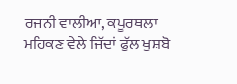ਰਜਨੀ ਵਾਲੀਆ, ਕਪੂਰਥਲਾ
ਮਹਿਕਣ ਵੇਲੇ ਜਿੱਦਾਂ ਫੁੱਲ ਖੁਸ਼ਬੋ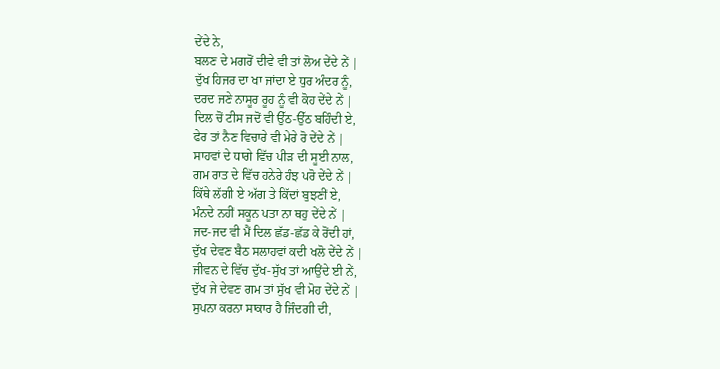ਦੇਂਦੇ ਨੇ,
ਬਲਣ ਦੇ ਮਗਰੋਂ ਦੀਵੇ ਵੀ ਤਾਂ ਲੋਅ ਦੇਂਦੇ ਨੇਂ |
ਦੁੱਖ ਹਿਜਰ ਦਾ ਖਾ ਜਾਂਦਾ ਏ ਧੁਰ ਅੰਦਰ ਨੂੰ,
ਦਰਦ ਜਣੇ ਨਾਸੂਰ ਰੂਹ ਨੂੰ ਵੀ ਕੋਹ ਦੇਂਦੇ ਨੇਂ |
ਦਿਲ ਚੋਂ ਟੀਸ ਜਦੋਂ ਵੀ ਉੱਠ-ਉੱਠ ਬਹਿੰਦੀ ਏ,
ਫੇਰ ਤਾਂ ਨੈਣ ਵਿਚਾਰੇ ਵੀ ਮੇਰੇ ਰੋ ਦੇਂਦੇ ਨੇਂ |
ਸਾਹਵਾਂ ਦੇ ਧਾਗੇ ਵਿੱਚ ਪੀੜ ਦੀ ਸੂਈ ਨਾਲ,
ਗਮ ਰਾਤ ਦੇ ਵਿੱਚ ਹਨੇਰੇ ਹੰਝ ਪਰੋ ਦੇਂਦੇ ਨੇਂ |
ਕਿੱਥੇ ਲੱਗੀ ਏ ਅੱਗ ਤੇ ਕਿੱਦਾਂ ਬੁਝਣੀਂ ਏ,
ਮੰਨਦੇ ਨਹੀਂ ਸਕੂਨ ਪਤਾ ਨਾ ਥਹੁ ਦੇਂਦੇ ਨੇਂ |
ਜਦ-ਜਦ ਵੀ ਮੈਂ ਦਿਲ ਛੱਡ-ਛੱਡ ਕੇ ਰੋਂਦੀ ਹਾਂ,
ਦੁੱਖ ਦੇਵਣ ਬੈਠ ਸਲਾਹਵਾਂ ਕਦੀ ਖਲੋ ਦੇਂਦੇ ਨੇਂ |
ਜੀਵਨ ਦੇ ਵਿੱਚ ਦੁੱਖ-ਸੁੱਖ ਤਾਂ ਆਉਂਦੇ ਈ ਨੇਂ,
ਦੁੱਖ ਜੇ ਦੇਵਣ ਗਮ ਤਾਂ ਸੁੱਖ ਵੀ ਮੋਹ ਦੇਂਦੇ ਨੇਂ |
ਸੁਪਨਾ ਕਰਨਾ ਸਾਕਾਰ ਹੈ ਜਿੰਦਗੀ ਦੀ,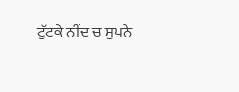ਟੁੱਟਕੇ ਨੀਂਦ ਚ ਸੁਪਨੇ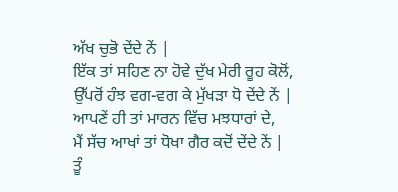ਅੱਖ ਚੁਭੋ ਦੇਂਦੇ ਨੇਂ |
ਇੱਕ ਤਾਂ ਸਹਿਣ ਨਾ ਹੋਵੇ ਦੁੱਖ ਮੇਰੀ ਰੂਹ ਕੋਲੋਂ,
ਉੱਪਰੋਂ ਹੰਝ ਵਗ-ਵਗ ਕੇ ਮੁੱਖੜਾ ਧੋ ਦੇਂਦੇ ਨੇਂ |
ਆਪਣੇਂ ਹੀ ਤਾਂ ਮਾਰਨ ਵਿੱਚ ਮਝਧਾਰਾਂ ਦੇ,
ਮੈਂ ਸੱਚ ਆਖਾਂ ਤਾਂ ਧੋਖਾ ਗੈਰ ਕਦੋਂ ਦੇਂਦੇ ਨੇਂ |
ਤੂੰ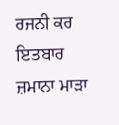ਰਜਨੀ ਕਰ ਇਤਬਾਰ ਜ਼ਮਾਨਾ ਮਾੜਾ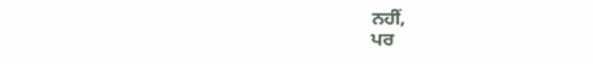ਨਹੀਂ,
ਪਰ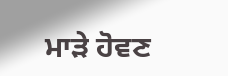ਮਾੜੇ ਹੋਵਣ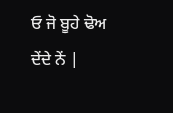ਓ ਜੋ ਬੂਹੇ ਢੋਅ ਦੇਂਦੇ ਨੇਂ |